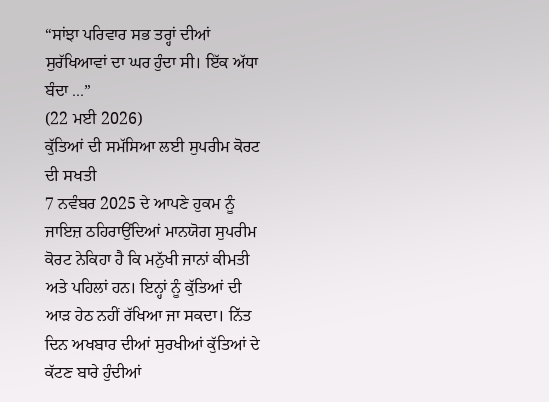“ਸਾਂਝਾ ਪਰਿਵਾਰ ਸਭ ਤਰ੍ਹਾਂ ਦੀਆਂ ਸੁਰੱਖਿਆਵਾਂ ਦਾ ਘਰ ਹੁੰਦਾ ਸੀ। ਇੱਕ ਅੱਧਾ ਬੰਦਾ ...”
(22 ਮਈ 2026)
ਕੁੱਤਿਆਂ ਦੀ ਸਮੱਸਿਆ ਲਈ ਸੁਪਰੀਮ ਕੋਰਟ ਦੀ ਸਖਤੀ
7 ਨਵੰਬਰ 2025 ਦੇ ਆਪਣੇ ਹੁਕਮ ਨੂੰ ਜਾਇਜ਼ ਠਹਿਰਾਉਂਦਿਆਂ ਮਾਨਯੋਗ ਸੁਪਰੀਮ ਕੋਰਟ ਨੇਕਿਹਾ ਹੈ ਕਿ ਮਨੁੱਖੀ ਜਾਨਾਂ ਕੀਮਤੀ ਅਤੇ ਪਹਿਲਾਂ ਹਨ। ਇਨ੍ਹਾਂ ਨੂੰ ਕੁੱਤਿਆਂ ਦੀ ਆੜ ਹੇਠ ਨਹੀਂ ਰੱਖਿਆ ਜਾ ਸਕਦਾ। ਨਿੱਤ ਦਿਨ ਅਖਬਾਰ ਦੀਆਂ ਸੁਰਖੀਆਂ ਕੁੱਤਿਆਂ ਦੇ ਕੱਟਣ ਬਾਰੇ ਹੁੰਦੀਆਂ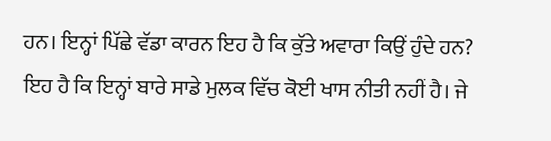ਹਨ। ਇਨ੍ਹਾਂ ਪਿੱਛੇ ਵੱਡਾ ਕਾਰਨ ਇਹ ਹੈ ਕਿ ਕੁੱਤੇ ਅਵਾਰਾ ਕਿਉਂ ਹੁੰਦੇ ਹਨ? ਇਹ ਹੈ ਕਿ ਇਨ੍ਹਾਂ ਬਾਰੇ ਸਾਡੇ ਮੁਲਕ ਵਿੱਚ ਕੋਈ ਖਾਸ ਨੀਤੀ ਨਹੀਂ ਹੈ। ਜੇ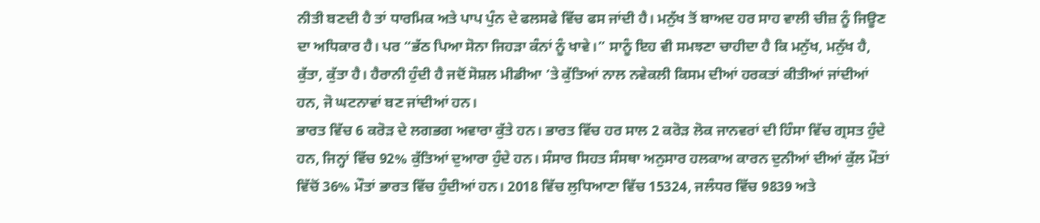ਨੀਤੀ ਬਣਦੀ ਹੈ ਤਾਂ ਧਾਰਮਿਕ ਅਤੇ ਪਾਪ ਪੁੰਨ ਦੇ ਫਲਸਫੇ ਵਿੱਚ ਫਸ ਜਾਂਦੀ ਹੈ। ਮਨੁੱਖ ਤੋਂ ਬਾਅਦ ਹਰ ਸਾਹ ਵਾਲੀ ਚੀਜ਼ ਨੂੰ ਜਿਊਣ ਦਾ ਅਧਿਕਾਰ ਹੈ। ਪਰ “ਭੱਠ ਪਿਆ ਸੋਨਾ ਜਿਹੜਾ ਕੰਨਾਂ ਨੂੰ ਖਾਵੇ।” ਸਾਨੂੰ ਇਹ ਵੀ ਸਮਝਣਾ ਚਾਹੀਦਾ ਹੈ ਕਿ ਮਨੁੱਖ, ਮਨੁੱਖ ਹੈ, ਕੁੱਤਾ, ਕੁੱਤਾ ਹੈ। ਹੈਰਾਨੀ ਹੁੰਦੀ ਹੈ ਜਦੋਂ ਸੋਸ਼ਲ ਮੀਡੀਆ ’ਤੇ ਕੁੱਤਿਆਂ ਨਾਲ ਨਵੇਕਲੀ ਕਿਸਮ ਦੀਆਂ ਹਰਕਤਾਂ ਕੀਤੀਆਂ ਜਾਂਦੀਆਂ ਹਨ, ਜੋ ਘਟਨਾਵਾਂ ਬਣ ਜਾਂਦੀਆਂ ਹਨ।
ਭਾਰਤ ਵਿੱਚ 6 ਕਰੋੜ ਦੇ ਲਗਭਗ ਅਵਾਰਾ ਕੁੱਤੇ ਹਨ। ਭਾਰਤ ਵਿੱਚ ਹਰ ਸਾਲ 2 ਕਰੋੜ ਲੋਕ ਜਾਨਵਰਾਂ ਦੀ ਹਿੰਸਾ ਵਿੱਚ ਗ੍ਰਸਤ ਹੁੰਦੇ ਹਨ, ਜਿਨ੍ਹਾਂ ਵਿੱਚ 92% ਕੁੱਤਿਆਂ ਦੁਆਰਾ ਹੁੰਦੇ ਹਨ। ਸੰਸਾਰ ਸਿਹਤ ਸੰਸਥਾ ਅਨੁਸਾਰ ਹਲਕਾਅ ਕਾਰਨ ਦੁਨੀਆਂ ਦੀਆਂ ਕੁੱਲ ਮੌਤਾਂ ਵਿੱਚੋਂ 36% ਮੌਤਾਂ ਭਾਰਤ ਵਿੱਚ ਹੁੰਦੀਆਂ ਹਨ। 2018 ਵਿੱਚ ਲੁਧਿਆਣਾ ਵਿੱਚ 15324, ਜਲੰਧਰ ਵਿੱਚ 9839 ਅਤੇ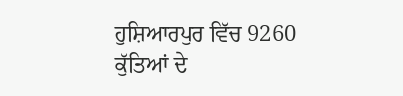ਹੁਸ਼ਿਆਰਪੁਰ ਵਿੱਚ 9260 ਕੁੱਤਿਆਂ ਦੇ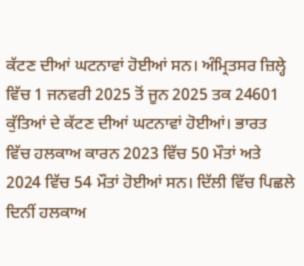ਕੱਟਣ ਦੀਆਂ ਘਟਨਾਵਾਂ ਹੋਈਆਂ ਸਨ। ਅੰਮ੍ਰਿਤਸਰ ਜ਼ਿਲ੍ਹੇ ਵਿੱਚ 1 ਜਨਵਰੀ 2025 ਤੋਂ ਜੂਨ 2025 ਤਕ 24601 ਕੁੱਤਿਆਂ ਦੇ ਕੱਟਣ ਦੀਆਂ ਘਟਨਾਵਾਂ ਹੋਈਆਂ। ਭਾਰਤ ਵਿੱਚ ਹਲਕਾਅ ਕਾਰਨ 2023 ਵਿੱਚ 50 ਮੌਤਾਂ ਅਤੇ 2024 ਵਿੱਚ 54 ਮੌਤਾਂ ਹੋਈਆਂ ਸਨ। ਦਿੱਲੀ ਵਿੱਚ ਪਿਛਲੇ ਦਿਨੀਂ ਹਲਕਾਅ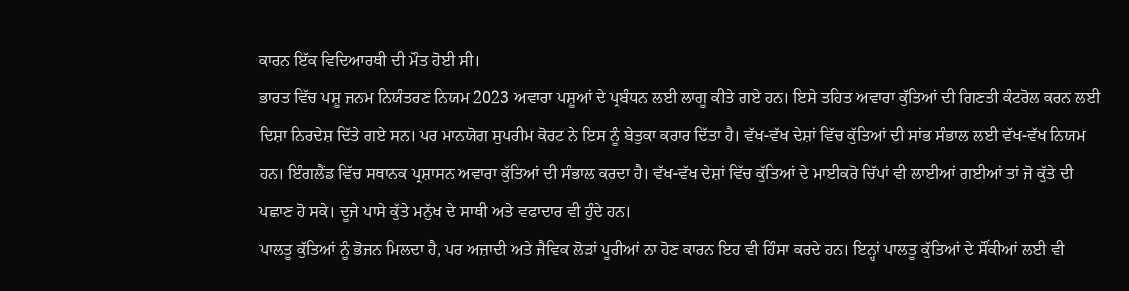ਕਾਰਨ ਇੱਕ ਵਿਦਿਆਰਥੀ ਦੀ ਮੌਤ ਹੋਈ ਸੀ।
ਭਾਰਤ ਵਿੱਚ ਪਸ਼ੂ ਜਨਮ ਨਿਯੰਤਰਣ ਨਿਯਮ 2023 ਅਵਾਰਾ ਪਸ਼ੂਆਂ ਦੇ ਪ੍ਰਬੰਧਨ ਲਈ ਲਾਗੂ ਕੀਤੇ ਗਏ ਹਨ। ਇਸੇ ਤਹਿਤ ਅਵਾਰਾ ਕੁੱਤਿਆਂ ਦੀ ਗਿਣਤੀ ਕੰਟਰੋਲ ਕਰਨ ਲਈ ਦਿਸ਼ਾ ਨਿਰਦੇਸ਼ ਦਿੱਤੇ ਗਏ ਸਨ। ਪਰ ਮਾਨਯੋਗ ਸੁਪਰੀਮ ਕੋਰਟ ਨੇ ਇਸ ਨੂੰ ਬੇਤੁਕਾ ਕਰਾਰ ਦਿੱਤਾ ਹੈ। ਵੱਖ-ਵੱਖ ਦੇਸ਼ਾਂ ਵਿੱਚ ਕੁੱਤਿਆਂ ਦੀ ਸਾਂਭ ਸੰਭਾਲ ਲਈ ਵੱਖ-ਵੱਖ ਨਿਯਮ ਹਨ। ਇੰਗਲੈਂਡ ਵਿੱਚ ਸਥਾਨਕ ਪ੍ਰਸ਼ਾਸਨ ਅਵਾਰਾ ਕੁੱਤਿਆਂ ਦੀ ਸੰਭਾਲ ਕਰਦਾ ਹੈ। ਵੱਖ-ਵੱਖ ਦੇਸ਼ਾਂ ਵਿੱਚ ਕੁੱਤਿਆਂ ਦੇ ਮਾਈਕਰੋ ਚਿੱਪਾਂ ਵੀ ਲਾਈਆਂ ਗਈਆਂ ਤਾਂ ਜੋ ਕੁੱਤੇ ਦੀ ਪਛਾਣ ਹੋ ਸਕੇ। ਦੂਜੇ ਪਾਸੇ ਕੁੱਤੇ ਮਨੁੱਖ ਦੇ ਸਾਥੀ ਅਤੇ ਵਫਾਦਾਰ ਵੀ ਹੁੰਦੇ ਹਨ।
ਪਾਲਤੂ ਕੁੱਤਿਆਂ ਨੂੰ ਭੋਜਨ ਮਿਲਦਾ ਹੈ, ਪਰ ਅਜ਼ਾਦੀ ਅਤੇ ਜੈਵਿਕ ਲੋੜਾਂ ਪੂਰੀਆਂ ਨਾ ਹੋਣ ਕਾਰਨ ਇਹ ਵੀ ਹਿੰਸਾ ਕਰਦੇ ਹਨ। ਇਨ੍ਹਾਂ ਪਾਲਤੂ ਕੁੱਤਿਆਂ ਦੇ ਸੌਂਕੀਆਂ ਲਈ ਵੀ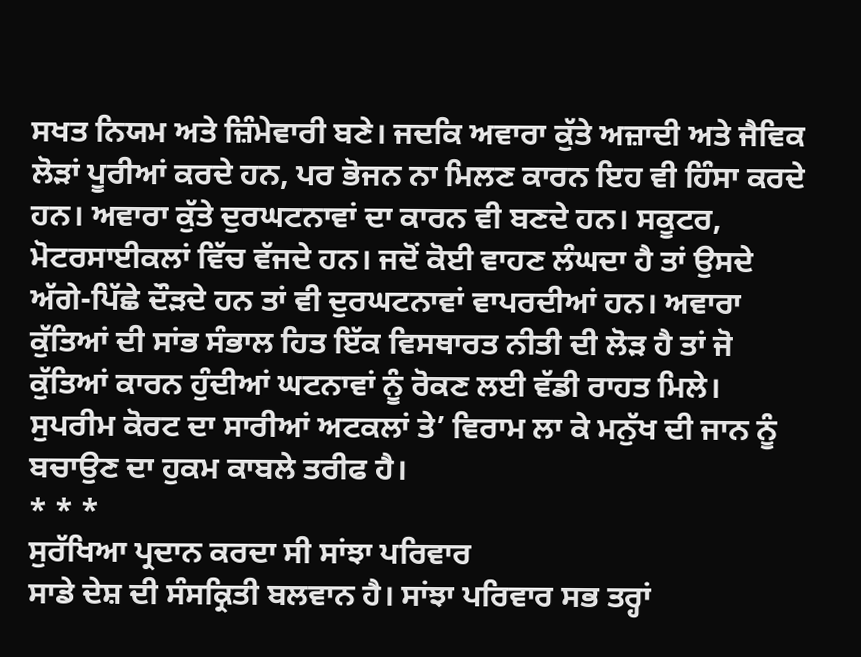ਸਖਤ ਨਿਯਮ ਅਤੇ ਜ਼ਿੰਮੇਵਾਰੀ ਬਣੇ। ਜਦਕਿ ਅਵਾਰਾ ਕੁੱਤੇ ਅਜ਼ਾਦੀ ਅਤੇ ਜੈਵਿਕ ਲੋੜਾਂ ਪੂਰੀਆਂ ਕਰਦੇ ਹਨ, ਪਰ ਭੋਜਨ ਨਾ ਮਿਲਣ ਕਾਰਨ ਇਹ ਵੀ ਹਿੰਸਾ ਕਰਦੇ ਹਨ। ਅਵਾਰਾ ਕੁੱਤੇ ਦੁਰਘਟਨਾਵਾਂ ਦਾ ਕਾਰਨ ਵੀ ਬਣਦੇ ਹਨ। ਸਕੂਟਰ, ਮੋਟਰਸਾਈਕਲਾਂ ਵਿੱਚ ਵੱਜਦੇ ਹਨ। ਜਦੋਂ ਕੋਈ ਵਾਹਣ ਲੰਘਦਾ ਹੈ ਤਾਂ ਉਸਦੇ ਅੱਗੇ-ਪਿੱਛੇ ਦੌੜਦੇ ਹਨ ਤਾਂ ਵੀ ਦੁਰਘਟਨਾਵਾਂ ਵਾਪਰਦੀਆਂ ਹਨ। ਅਵਾਰਾ ਕੁੱਤਿਆਂ ਦੀ ਸਾਂਭ ਸੰਭਾਲ ਹਿਤ ਇੱਕ ਵਿਸਥਾਰਤ ਨੀਤੀ ਦੀ ਲੋੜ ਹੈ ਤਾਂ ਜੋ ਕੁੱਤਿਆਂ ਕਾਰਨ ਹੁੰਦੀਆਂ ਘਟਨਾਵਾਂ ਨੂੰ ਰੋਕਣ ਲਈ ਵੱਡੀ ਰਾਹਤ ਮਿਲੇ। ਸੁਪਰੀਮ ਕੋਰਟ ਦਾ ਸਾਰੀਆਂ ਅਟਕਲਾਂ ਤੇ’ ਵਿਰਾਮ ਲਾ ਕੇ ਮਨੁੱਖ ਦੀ ਜਾਨ ਨੂੰ ਬਚਾਉਣ ਦਾ ਹੁਕਮ ਕਾਬਲੇ ਤਰੀਫ ਹੈ।
* * *
ਸੁਰੱਖਿਆ ਪ੍ਰਦਾਨ ਕਰਦਾ ਸੀ ਸਾਂਝਾ ਪਰਿਵਾਰ
ਸਾਡੇ ਦੇਸ਼ ਦੀ ਸੰਸਕ੍ਰਿਤੀ ਬਲਵਾਨ ਹੈ। ਸਾਂਝਾ ਪਰਿਵਾਰ ਸਭ ਤਰ੍ਹਾਂ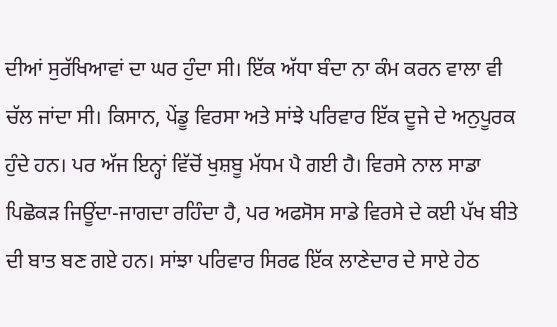ਦੀਆਂ ਸੁਰੱਖਿਆਵਾਂ ਦਾ ਘਰ ਹੁੰਦਾ ਸੀ। ਇੱਕ ਅੱਧਾ ਬੰਦਾ ਨਾ ਕੰਮ ਕਰਨ ਵਾਲਾ ਵੀ ਚੱਲ ਜਾਂਦਾ ਸੀ। ਕਿਸਾਨ, ਪੇਂਡੂ ਵਿਰਸਾ ਅਤੇ ਸਾਂਝੇ ਪਰਿਵਾਰ ਇੱਕ ਦੂਜੇ ਦੇ ਅਨੁਪੂਰਕ ਹੁੰਦੇ ਹਨ। ਪਰ ਅੱਜ ਇਨ੍ਹਾਂ ਵਿੱਚੋਂ ਖੁਸ਼ਬੂ ਮੱਧਮ ਪੈ ਗਈ ਹੈ। ਵਿਰਸੇ ਨਾਲ ਸਾਡਾ ਪਿਛੋਕੜ ਜਿਊਂਦਾ-ਜਾਗਦਾ ਰਹਿੰਦਾ ਹੈ, ਪਰ ਅਫਸੋਸ ਸਾਡੇ ਵਿਰਸੇ ਦੇ ਕਈ ਪੱਖ ਬੀਤੇ ਦੀ ਬਾਤ ਬਣ ਗਏ ਹਨ। ਸਾਂਝਾ ਪਰਿਵਾਰ ਸਿਰਫ ਇੱਕ ਲਾਣੇਦਾਰ ਦੇ ਸਾਏ ਹੇਠ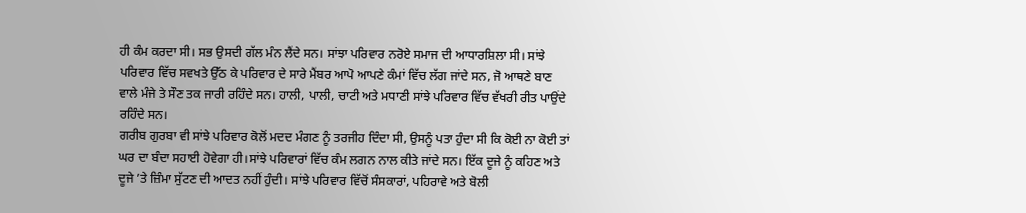ਹੀ ਕੰਮ ਕਰਦਾ ਸੀ। ਸਭ ਉਸਦੀ ਗੱਲ ਮੰਨ ਲੈਂਦੇ ਸਨ। ਸਾਂਝਾ ਪਰਿਵਾਰ ਨਰੋਏ ਸਮਾਜ ਦੀ ਆਧਾਰਸ਼ਿਲਾ ਸੀ। ਸਾਂਝੇ ਪਰਿਵਾਰ ਵਿੱਚ ਸਵਖਤੇ ਉੱਠ ਕੇ ਪਰਿਵਾਰ ਦੇ ਸਾਰੇ ਮੈਂਬਰ ਆਪੋ ਆਪਣੇ ਕੰਮਾਂ ਵਿੱਚ ਲੱਗ ਜਾਂਦੇ ਸਨ, ਜੋ ਆਥਣੇ ਬਾਣ ਵਾਲੇ ਮੰਜੇ ਤੇ ਸੌਣ ਤਕ ਜਾਰੀ ਰਹਿੰਦੇ ਸਨ। ਹਾਲੀ, ਪਾਲੀ, ਚਾਟੀ ਅਤੇ ਮਧਾਣੀ ਸਾਂਝੇ ਪਰਿਵਾਰ ਵਿੱਚ ਵੱਖਰੀ ਰੀਤ ਪਾਉਂਦੇ ਰਹਿੰਦੇ ਸਨ।
ਗਰੀਬ ਗੁਰਬਾ ਵੀ ਸਾਂਝੇ ਪਰਿਵਾਰ ਕੋਲੋਂ ਮਦਦ ਮੰਗਣ ਨੂੰ ਤਰਜੀਹ ਦਿੰਦਾ ਸੀ, ਉਸਨੂੰ ਪਤਾ ਹੁੰਦਾ ਸੀ ਕਿ ਕੋਈ ਨਾ ਕੋਈ ਤਾਂ ਘਰ ਦਾ ਬੰਦਾ ਸਹਾਈ ਹੋਵੇਗਾ ਹੀ।ਸਾਂਝੇ ਪਰਿਵਾਰਾਂ ਵਿੱਚ ਕੰਮ ਲਗਨ ਨਾਲ ਕੀਤੇ ਜਾਂਦੇ ਸਨ। ਇੱਕ ਦੂਜੇ ਨੂੰ ਕਹਿਣ ਅਤੇ ਦੂਜੇ ’ਤੇ ਜ਼ਿੰਮਾ ਸੁੱਟਣ ਦੀ ਆਦਤ ਨਹੀਂ ਹੁੰਦੀ। ਸਾਂਝੇ ਪਰਿਵਾਰ ਵਿੱਚੋਂ ਸੰਸਕਾਰਾਂ, ਪਹਿਰਾਵੇ ਅਤੇ ਬੋਲੀ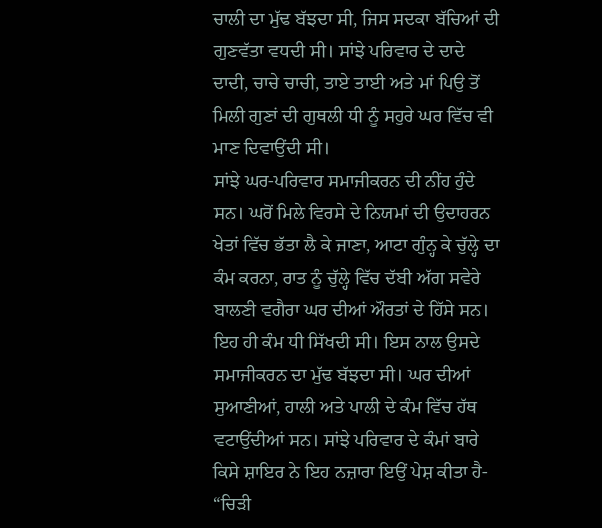ਚਾਲੀ ਦਾ ਮੁੱਢ ਬੱਝਦਾ ਸੀ, ਜਿਸ ਸਦਕਾ ਬੱਚਿਆਂ ਦੀ ਗੁਣਵੱਤਾ ਵਧਦੀ ਸੀ। ਸਾਂਝੇ ਪਰਿਵਾਰ ਦੇ ਦਾਦੇ ਦਾਦੀ, ਚਾਚੇ ਚਾਚੀ, ਤਾਏ ਤਾਈ ਅਤੇ ਮਾਂ ਪਿਉ ਤੋਂ ਮਿਲੀ ਗੁਣਾਂ ਦੀ ਗੁਥਲੀ ਧੀ ਨੂੰ ਸਹੁਰੇ ਘਰ ਵਿੱਚ ਵੀ ਮਾਣ ਦਿਵਾਉਂਦੀ ਸੀ।
ਸਾਂਝੇ ਘਰ-ਪਰਿਵਾਰ ਸਮਾਜੀਕਰਨ ਦੀ ਨੀਂਹ ਹੁੰਦੇ ਸਨ। ਘਰੋਂ ਮਿਲੇ ਵਿਰਸੇ ਦੇ ਨਿਯਮਾਂ ਦੀ ਉਦਾਹਰਨ ਖੇਤਾਂ ਵਿੱਚ ਭੱਤਾ ਲੈ ਕੇ ਜਾਣਾ, ਆਟਾ ਗੁੰਨ੍ਹ ਕੇ ਚੁੱਲ੍ਹੇ ਦਾ ਕੰਮ ਕਰਨਾ, ਰਾਤ ਨੂੰ ਚੁੱਲ੍ਹੇ ਵਿੱਚ ਦੱਬੀ ਅੱਗ ਸਵੇਰੇ ਬਾਲਣੀ ਵਗੈਰਾ ਘਰ ਦੀਆਂ ਔਰਤਾਂ ਦੇ ਹਿੱਸੇ ਸਨ। ਇਹ ਹੀ ਕੰਮ ਧੀ ਸਿੱਖਦੀ ਸੀ। ਇਸ ਨਾਲ ਉਸਦੇ ਸਮਾਜੀਕਰਨ ਦਾ ਮੁੱਢ ਬੱਝਦਾ ਸੀ। ਘਰ ਦੀਆਂ ਸੁਆਣੀਆਂ, ਹਾਲੀ ਅਤੇ ਪਾਲੀ ਦੇ ਕੰਮ ਵਿੱਚ ਹੱਥ ਵਟਾਉਂਦੀਆਂ ਸਨ। ਸਾਂਝੇ ਪਰਿਵਾਰ ਦੇ ਕੰਮਾਂ ਬਾਰੇ ਕਿਸੇ ਸ਼ਾਇਰ ਨੇ ਇਹ ਨਜ਼ਾਰਾ ਇਉਂ ਪੇਸ਼ ਕੀਤਾ ਹੈ-
“ਚਿੜੀ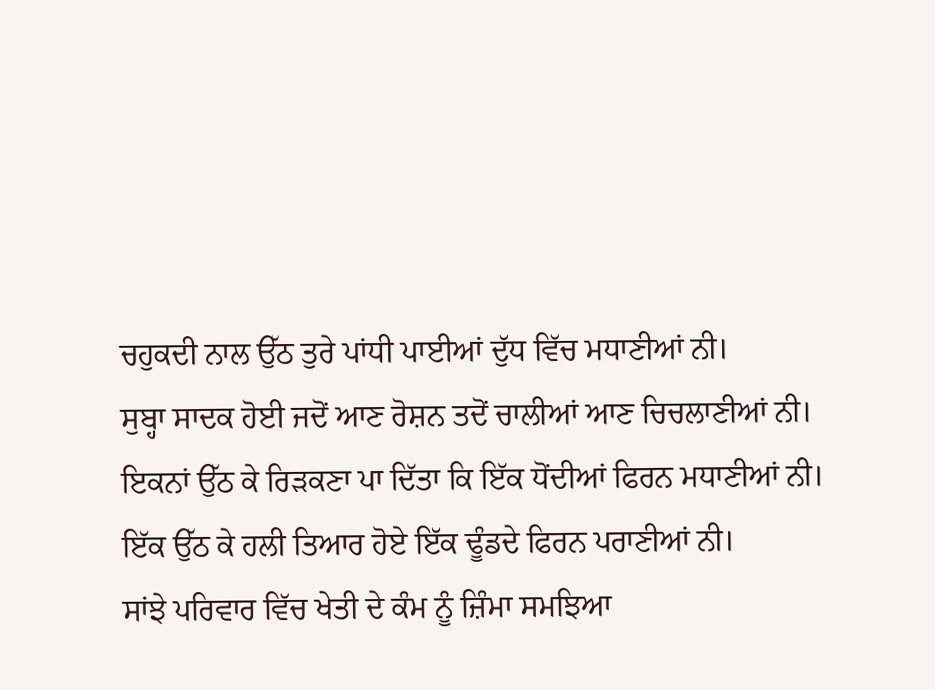ਚਹੁਕਦੀ ਨਾਲ ਉੱਠ ਤੁਰੇ ਪਾਂਧੀ ਪਾਈਆਂ ਦੁੱਧ ਵਿੱਚ ਮਧਾਣੀਆਂ ਨੀ।
ਸੁਬ੍ਹਾ ਸਾਦਕ ਹੋਈ ਜਦੋਂ ਆਣ ਰੋਸ਼ਨ ਤਦੋਂ ਚਾਲੀਆਂ ਆਣ ਚਿਚਲਾਣੀਆਂ ਨੀ।
ਇਕਨਾਂ ਉੱਠ ਕੇ ਰਿੜਕਣਾ ਪਾ ਦਿੱਤਾ ਕਿ ਇੱਕ ਧੋਂਦੀਆਂ ਫਿਰਨ ਮਧਾਣੀਆਂ ਨੀ।
ਇੱਕ ਉੱਠ ਕੇ ਹਲੀ ਤਿਆਰ ਹੋਏ ਇੱਕ ਢੂੰਡਦੇ ਫਿਰਨ ਪਰਾਣੀਆਂ ਨੀ।
ਸਾਂਝੇ ਪਰਿਵਾਰ ਵਿੱਚ ਖੇਤੀ ਦੇ ਕੰਮ ਨੂੰ ਜ਼ਿੰਮਾ ਸਮਝਿਆ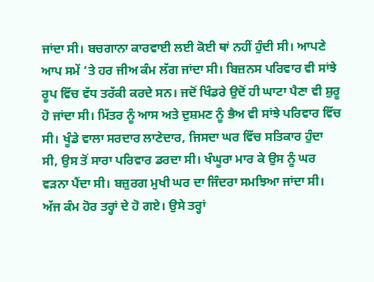ਜਾਂਦਾ ਸੀ। ਬਚਗਾਨਾ ਕਾਰਵਾਈ ਲਈ ਕੋਈ ਥਾਂ ਨਹੀਂ ਹੁੰਦੀ ਸੀ। ਆਪਣੇ ਆਪ ਸਮੇਂ ’ਤੇ ਹਰ ਜੀਅ ਕੰਮ ਲੱਗ ਜਾਂਦਾ ਸੀ। ਬਿਜ਼ਨਸ ਪਰਿਵਾਰ ਵੀ ਸਾਂਝੇ ਰੂਪ ਵਿੱਚ ਵੱਧ ਤਰੱਕੀ ਕਰਦੇ ਸਨ। ਜਦੋਂ ਖਿੰਡਰੇ ਉਦੋਂ ਹੀ ਘਾਟਾ ਪੈਣਾ ਵੀ ਸ਼ੁਰੂ ਹੋ ਜਾਂਦਾ ਸੀ। ਮਿੱਤਰ ਨੂੰ ਆਸ ਅਤੇ ਦੁਸ਼ਮਣ ਨੂੰ ਭੈਅ ਵੀ ਸਾਂਝੇ ਪਰਿਵਾਰ ਵਿੱਚ ਸੀ। ਖੂੰਡੇ ਵਾਲਾ ਸਰਦਾਰ ਲਾਣੇਦਾਰ, ਜਿਸਦਾ ਘਰ ਵਿੱਚ ਸਤਿਕਾਰ ਹੁੰਦਾ ਸੀ, ਉਸ ਤੋਂ ਸਾਰਾ ਪਰਿਵਾਰ ਡਰਦਾ ਸੀ। ਖੰਘੂਰਾ ਮਾਰ ਕੇ ਉਸ ਨੂੰ ਘਰ ਵੜਨਾ ਪੈਂਦਾ ਸੀ। ਬਜ਼ੁਰਗ ਮੁਖੀ ਘਰ ਦਾ ਜਿੰਦਰਾ ਸਮਝਿਆ ਜਾਂਦਾ ਸੀ।
ਅੱਜ ਕੰਮ ਹੋਰ ਤਰ੍ਹਾਂ ਦੇ ਹੋ ਗਏ। ਉਸੇ ਤਰ੍ਹਾਂ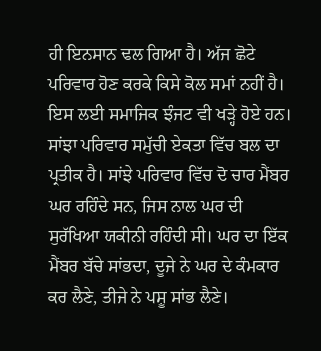ਹੀ ਇਨਸਾਨ ਢਲ ਗਿਆ ਹੈ। ਅੱਜ ਛੋਟੇ ਪਰਿਵਾਰ ਹੋਣ ਕਰਕੇ ਕਿਸੇ ਕੋਲ ਸਮਾਂ ਨਹੀਂ ਹੈ। ਇਸ ਲਈ ਸਮਾਜਿਕ ਝੰਜਟ ਵੀ ਖੜ੍ਹੇ ਹੋਏ ਹਨ। ਸਾਂਝਾ ਪਰਿਵਾਰ ਸਮੁੱਚੀ ਏਕਤਾ ਵਿੱਚ ਬਲ ਦਾ ਪ੍ਰਤੀਕ ਹੈ। ਸਾਂਝੇ ਪਰਿਵਾਰ ਵਿੱਚ ਦੋ ਚਾਰ ਮੈਂਬਰ ਘਰ ਰਹਿੰਦੇ ਸਨ, ਜਿਸ ਨਾਲ ਘਰ ਦੀ ਸੁਰੱਖਿਆ ਯਕੀਨੀ ਰਹਿੰਦੀ ਸੀ। ਘਰ ਦਾ ਇੱਕ ਮੈਂਬਰ ਬੱਚੇ ਸਾਂਭਦਾ, ਦੂਜੇ ਨੇ ਘਰ ਦੇ ਕੰਮਕਾਰ ਕਰ ਲੈਣੇ, ਤੀਜੇ ਨੇ ਪਸ਼ੂ ਸਾਂਭ ਲੈਣੇ।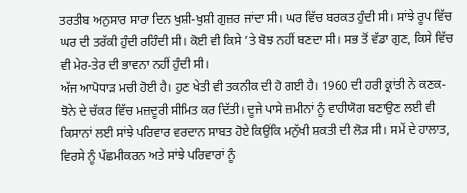ਤਰਤੀਬ ਅਨੁਸਾਰ ਸਾਰਾ ਦਿਨ ਖੁਸ਼ੀ-ਖੁਸ਼ੀ ਗੁਜ਼ਰ ਜਾਂਦਾ ਸੀ। ਘਰ ਵਿੱਚ ਬਰਕਤ ਹੁੰਦੀ ਸੀ। ਸਾਂਝੇ ਰੂਪ ਵਿੱਚ ਘਰ ਦੀ ਤਰੱਕੀ ਹੁੰਦੀ ਰਹਿੰਦੀ ਸੀ। ਕੋਈ ਵੀ ਕਿਸੇ ’ਤੇ ਬੋਝ ਨਹੀਂ ਬਣਦਾ ਸੀ। ਸਭ ਤੋਂ ਵੱਡਾ ਗੁਣ, ਕਿਸੇ ਵਿੱਚ ਵੀ ਮੇਰ-ਤੇਰ ਦੀ ਭਾਵਨਾ ਨਹੀਂ ਹੁੰਦੀ ਸੀ।
ਅੱਜ ਆਪੋਧਾੜ ਮਚੀ ਹੋਈ ਹੈ। ਹੁਣ ਖੇਤੀ ਵੀ ਤਕਨੀਕ ਦੀ ਹੋ ਗਈ ਹੈ। 1960 ਦੀ ਹਰੀ ਕ੍ਰਾਂਤੀ ਨੇ ਕਣਕ-ਝੋਨੇ ਦੇ ਚੱਕਰ ਵਿੱਚ ਮਜ਼ਦੂਰੀ ਸੀਮਿਤ ਕਰ ਦਿੱਤੀ। ਦੂਜੇ ਪਾਸੇ ਜ਼ਮੀਨਾਂ ਨੂੰ ਵਾਹੀਯੋਗ ਬਣਾਉਣ ਲਈ ਵੀ ਕਿਸਾਨਾਂ ਲਈ ਸਾਂਝੇ ਪਰਿਵਾਰ ਵਰਦਾਨ ਸਾਬਤ ਹੋਏ ਕਿਉਂਕਿ ਮਨੁੱਖੀ ਸ਼ਕਤੀ ਦੀ ਲੋੜ ਸੀ। ਸਮੇਂ ਦੇ ਹਾਲਾਤ, ਵਿਰਸੇ ਨੂੰ ਪੱਛਮੀਕਰਨ ਅਤੇ ਸਾਂਝੇ ਪਰਿਵਾਰਾਂ ਨੂੰ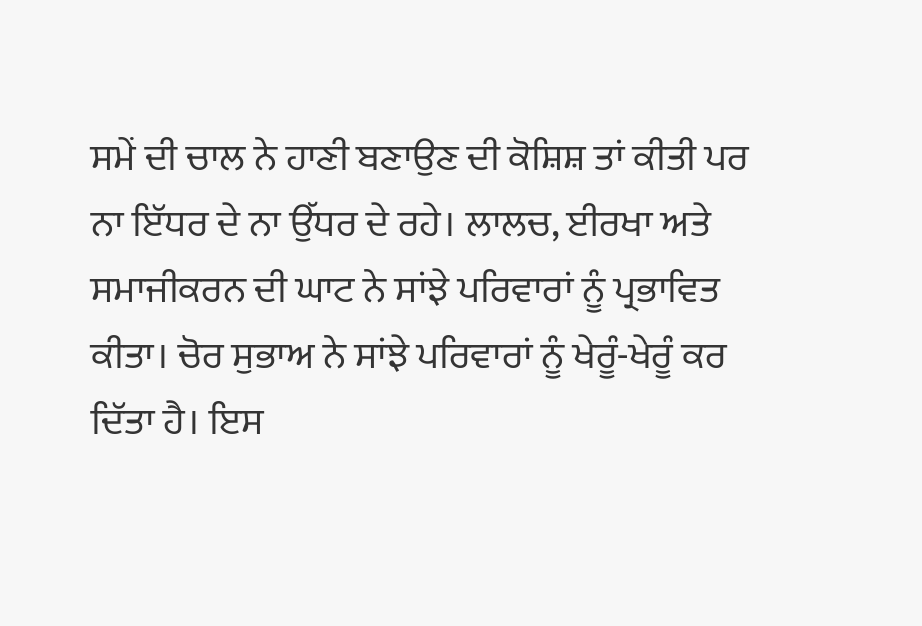ਸਮੇਂ ਦੀ ਚਾਲ ਨੇ ਹਾਣੀ ਬਣਾਉਣ ਦੀ ਕੋਸ਼ਿਸ਼ ਤਾਂ ਕੀਤੀ ਪਰ ਨਾ ਇੱਧਰ ਦੇ ਨਾ ਉੱਧਰ ਦੇ ਰਹੇ। ਲਾਲਚ, ਈਰਖਾ ਅਤੇ ਸਮਾਜੀਕਰਨ ਦੀ ਘਾਟ ਨੇ ਸਾਂਝੇ ਪਰਿਵਾਰਾਂ ਨੂੰ ਪ੍ਰਭਾਵਿਤ ਕੀਤਾ। ਚੋਰ ਸੁਭਾਅ ਨੇ ਸਾਂਝੇ ਪਰਿਵਾਰਾਂ ਨੂੰ ਖੇਰੂੰ-ਖੇਰੂੰ ਕਰ ਦਿੱਤਾ ਹੈ। ਇਸ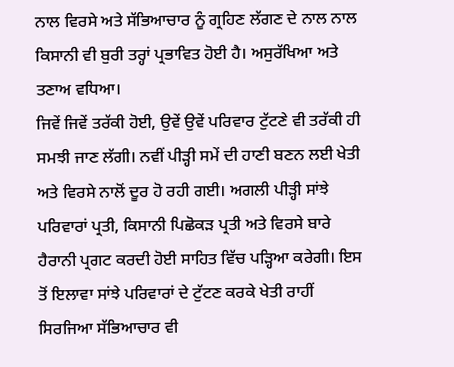ਨਾਲ ਵਿਰਸੇ ਅਤੇ ਸੱਭਿਆਚਾਰ ਨੂੰ ਗ੍ਰਹਿਣ ਲੱਗਣ ਦੇ ਨਾਲ ਨਾਲ ਕਿਸਾਨੀ ਵੀ ਬੁਰੀ ਤਰ੍ਹਾਂ ਪ੍ਰਭਾਵਿਤ ਹੋਈ ਹੈ। ਅਸੁਰੱਖਿਆ ਅਤੇ ਤਣਾਅ ਵਧਿਆ।
ਜਿਵੇਂ ਜਿਵੇਂ ਤਰੱਕੀ ਹੋਈ, ਉਵੇਂ ਉਵੇਂ ਪਰਿਵਾਰ ਟੁੱਟਣੇ ਵੀ ਤਰੱਕੀ ਹੀ ਸਮਝੀ ਜਾਣ ਲੱਗੀ। ਨਵੀਂ ਪੀੜ੍ਹੀ ਸਮੇਂ ਦੀ ਹਾਣੀ ਬਣਨ ਲਈ ਖੇਤੀ ਅਤੇ ਵਿਰਸੇ ਨਾਲੋਂ ਦੂਰ ਹੋ ਰਹੀ ਗਈ। ਅਗਲੀ ਪੀੜ੍ਹੀ ਸਾਂਝੇ ਪਰਿਵਾਰਾਂ ਪ੍ਰਤੀ, ਕਿਸਾਨੀ ਪਿਛੋਕੜ ਪ੍ਰਤੀ ਅਤੇ ਵਿਰਸੇ ਬਾਰੇ ਹੈਰਾਨੀ ਪ੍ਰਗਟ ਕਰਦੀ ਹੋਈ ਸਾਹਿਤ ਵਿੱਚ ਪੜ੍ਹਿਆ ਕਰੇਗੀ। ਇਸ ਤੋਂ ਇਲਾਵਾ ਸਾਂਝੇ ਪਰਿਵਾਰਾਂ ਦੇ ਟੁੱਟਣ ਕਰਕੇ ਖੇਤੀ ਰਾਹੀਂ ਸਿਰਜਿਆ ਸੱਭਿਆਚਾਰ ਵੀ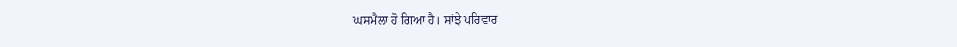ਘਸਮੈਲਾ ਹੋ ਗਿਆ ਹੈ। ਸਾਂਝੇ ਪਰਿਵਾਰ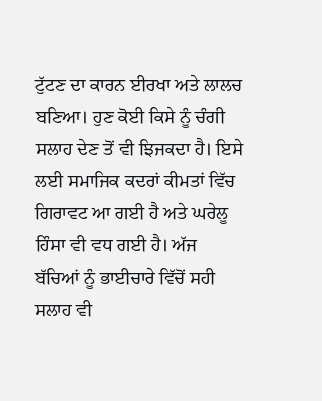ਟੁੱਟਣ ਦਾ ਕਾਰਨ ਈਰਖਾ ਅਤੇ ਲਾਲਚ ਬਣਿਆ। ਹੁਣ ਕੋਈ ਕਿਸੇ ਨੂੰ ਚੰਗੀ ਸਲਾਹ ਦੇਣ ਤੋਂ ਵੀ ਝਿਜਕਦਾ ਹੈ। ਇਸੇ ਲਈ ਸਮਾਜਿਕ ਕਦਰਾਂ ਕੀਮਤਾਂ ਵਿੱਚ ਗਿਰਾਵਟ ਆ ਗਈ ਹੈ ਅਤੇ ਘਰੇਲੂ ਹਿੰਸਾ ਵੀ ਵਧ ਗਈ ਹੈ। ਅੱਜ ਬੱਚਿਆਂ ਨੂੰ ਭਾਈਚਾਰੇ ਵਿੱਚੋਂ ਸਹੀ ਸਲਾਹ ਵੀ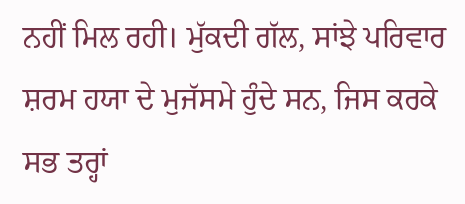ਨਹੀਂ ਮਿਲ ਰਹੀ। ਮੁੱਕਦੀ ਗੱਲ, ਸਾਂਝੇ ਪਰਿਵਾਰ ਸ਼ਰਮ ਹਯਾ ਦੇ ਮੁਜੱਸਮੇ ਹੁੰਦੇ ਸਨ, ਜਿਸ ਕਰਕੇ ਸਭ ਤਰ੍ਹਾਂ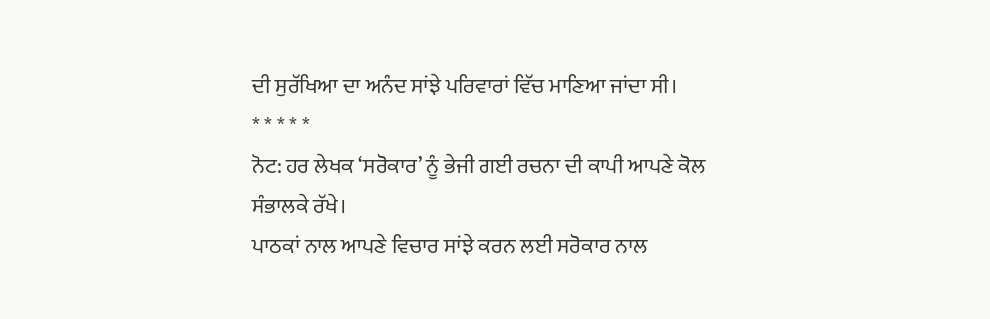ਦੀ ਸੁਰੱਖਿਆ ਦਾ ਅਨੰਦ ਸਾਂਝੇ ਪਰਿਵਾਰਾਂ ਵਿੱਚ ਮਾਣਿਆ ਜਾਂਦਾ ਸੀ।
* * * * *
ਨੋਟ: ਹਰ ਲੇਖਕ ‘ਸਰੋਕਾਰ’ ਨੂੰ ਭੇਜੀ ਗਈ ਰਚਨਾ ਦੀ ਕਾਪੀ ਆਪਣੇ ਕੋਲ ਸੰਭਾਲਕੇ ਰੱਖੇ।
ਪਾਠਕਾਂ ਨਾਲ ਆਪਣੇ ਵਿਚਾਰ ਸਾਂਝੇ ਕਰਨ ਲਈ ਸਰੋਕਾਰ ਨਾਲ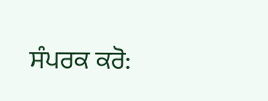ਸੰਪਰਕ ਕਰੋ: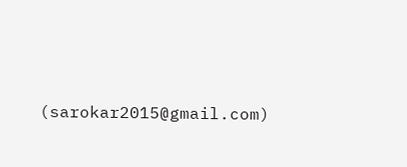(sarokar2015@gmail.com)